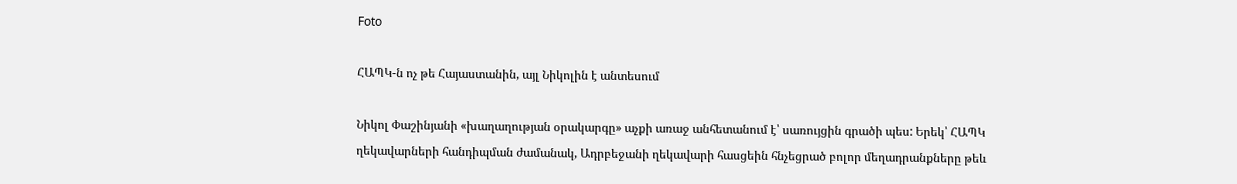Foto

ՀԱՊԿ-ն ոչ թե Հայաստանին, այլ Նիկոլին է անտեսում

Նիկոլ Փաշինյանի «խաղաղության օրակարգը» աչքի առաջ անհետանում է՝ սառույցին գրածի պես: Երեկ՝ ՀԱՊԿ ղեկավարների հանդիպման ժամանակ, Ադրբեջանի ղեկավարի հասցեին հնչեցրած բոլոր մեղադրանքները թեև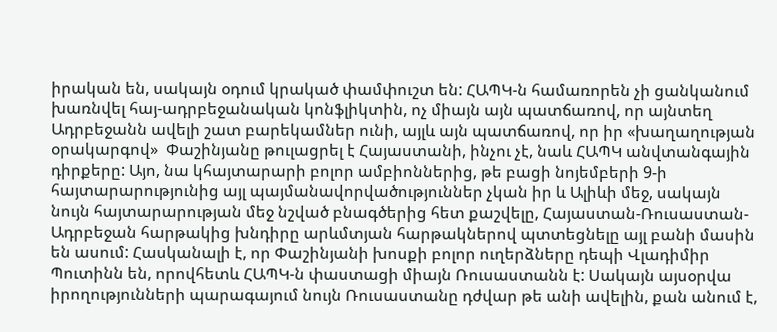իրական են, սակայն օդում կրակած փամփուշտ են: ՀԱՊԿ-ն համառորեն չի ցանկանում խառնվել հայ-ադրբեջանական կոնֆլիկտին, ոչ միայն այն պատճառով, որ այնտեղ Ադրբեջանն ավելի շատ բարեկամներ ունի, այլև այն պատճառով, որ իր «խաղաղության օրակարգով»  Փաշինյանը թուլացրել է Հայաստանի, ինչու չէ, նաև ՀԱՊԿ անվտանգային դիրքերը: Այո, նա կհայտարարի բոլոր ամբիոններից, թե բացի նոյեմբերի 9-ի հայտարարությունից այլ պայմանավորվածություններ չկան իր և Ալիևի մեջ, սակայն նույն հայտարարության մեջ նշված բնագծերից հետ քաշվելը, Հայաստան-Ռուսաստան-Ադրբեջան հարթակից խնդիրը արևմտյան հարթակներով պտտեցնելը այլ բանի մասին են ասում: Հասկանալի է, որ Փաշինյանի խոսքի բոլոր ուղերձները դեպի Վլադիմիր Պուտինն են, որովհետև ՀԱՊԿ-ն փաստացի միայն Ռուսաստանն է: Սակայն այսօրվա իրողությունների պարագայում նույն Ռուսաստանը դժվար թե անի ավելին, քան անում է,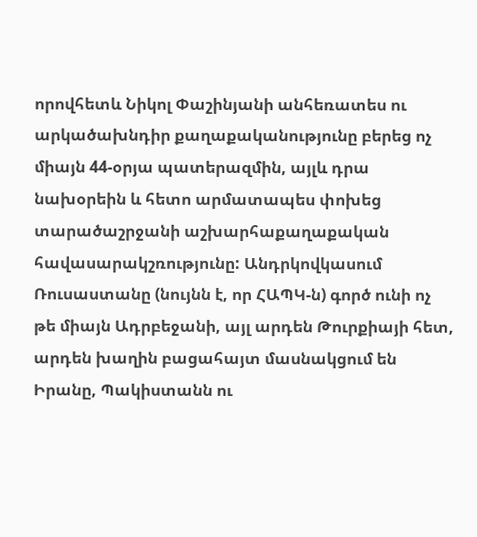որովհետև Նիկոլ Փաշինյանի անհեռատես ու արկածախնդիր քաղաքականությունը բերեց ոչ միայն 44-օրյա պատերազմին, այլև դրա նախօրեին և հետո արմատապես փոխեց տարածաշրջանի աշխարհաքաղաքական հավասարակշռությունը: Անդրկովկասում Ռուսաստանը (նույնն է, որ ՀԱՊԿ-ն) գործ ունի ոչ թե միայն Ադրբեջանի, այլ արդեն Թուրքիայի հետ, արդեն խաղին բացահայտ մասնակցում են Իրանը, Պակիստանն ու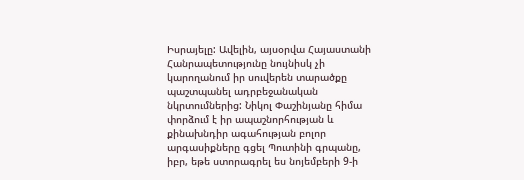Իսրայելը: Ավելին, այսօրվա Հայաստանի Հանրապետությունը նույնիսկ չի կարողանում իր սուվերեն տարածքը պաշտպանել ադրբեջանական նկրտումներից: Նիկոլ Փաշինյանը հիմա փորձում է իր ապաշնորհության և քինախնդիր ագահության բոլոր արգասիքները գցել Պուտինի գրպանը, իբր, եթե ստորագրել ես նոյեմբերի 9-ի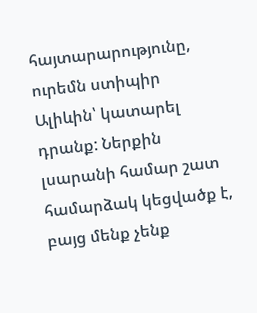հայտարարությունը, ուրեմն ստիպիր Ալիևին՝ կատարել դրանք: Ներքին լսարանի համար շատ համարձակ կեցվածք է, բայց մենք չենք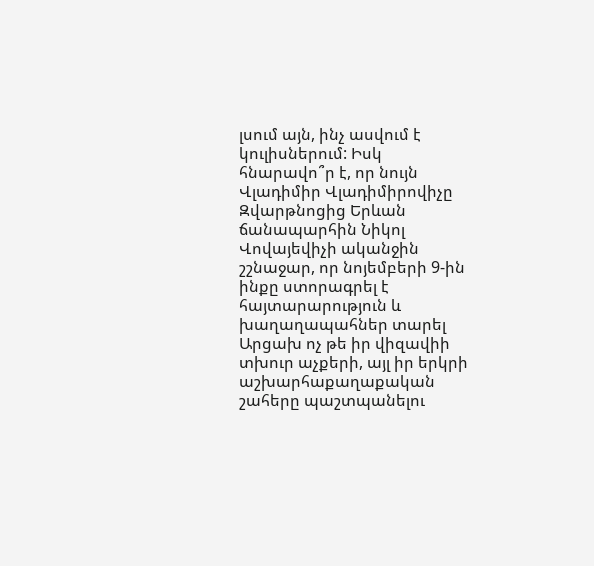լսում այն, ինչ ասվում է կուլիսներում: Իսկ հնարավո՞ր է, որ նույն Վլադիմիր Վլադիմիրովիչը Զվարթնոցից Երևան ճանապարհին Նիկոլ Վովայեվիչի ականջին շշնաջար, որ նոյեմբերի 9-ին ինքը ստորագրել է հայտարարություն և խաղաղապահներ տարել Արցախ ոչ թե իր վիզավիի տխուր աչքերի, այլ իր երկրի աշխարհաքաղաքական շահերը պաշտպանելու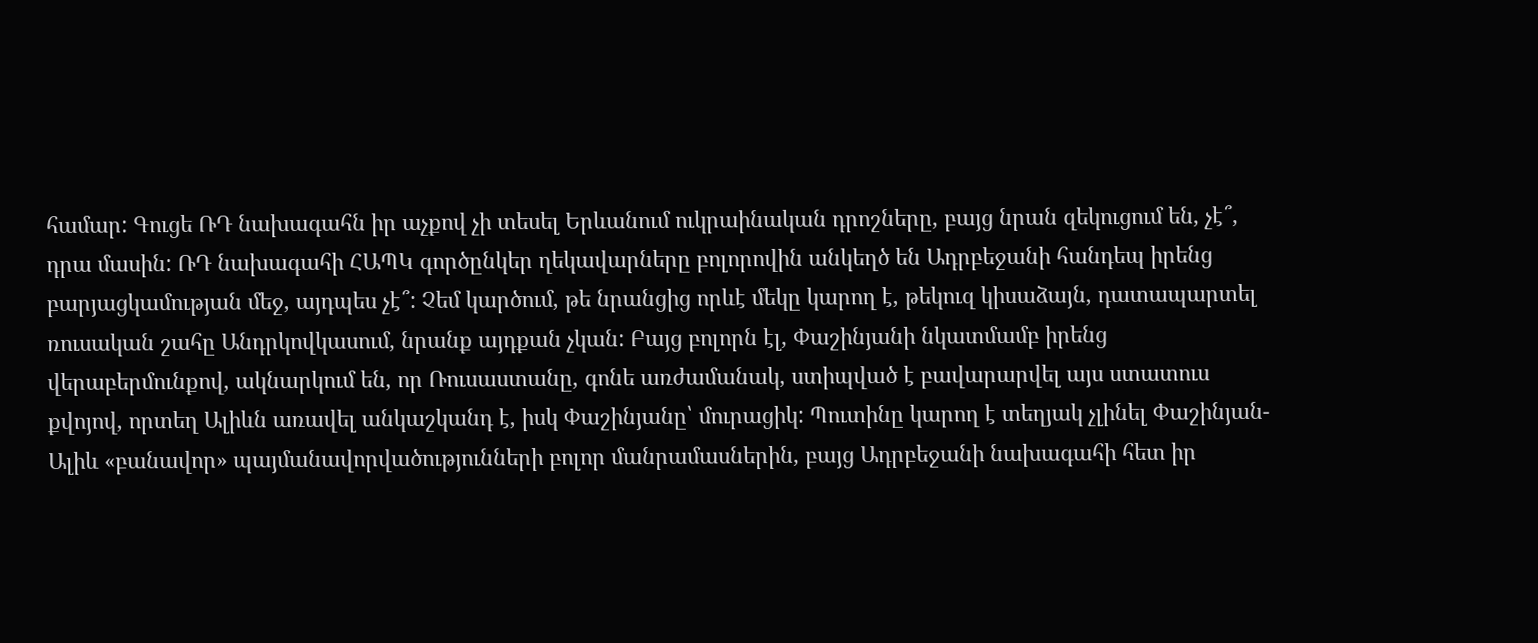համար: Գուցե ՌԴ նախագահն իր աչքով չի տեսել Երևանում ուկրաինական դրոշները, բայց նրան զեկուցում են, չէ՞, դրա մասին: ՌԴ նախագահի ՀԱՊԿ գործընկեր ղեկավարները բոլորովին անկեղծ են Ադրբեջանի հանդեպ իրենց բարյացկամության մեջ, այդպես չէ՞: Չեմ կարծում, թե նրանցից որևէ մեկը կարող է, թեկուզ կիսաձայն, դատապարտել ռուսական շահը Անդրկովկասում, նրանք այդքան չկան: Բայց բոլորն էլ, Փաշինյանի նկատմամբ իրենց վերաբերմունքով, ակնարկում են, որ Ռուսաստանը, գոնե առժամանակ, ստիպված է բավարարվել այս ստատուս քվոյով, որտեղ Ալիևն առավել անկաշկանդ է, իսկ Փաշինյանը՝ մուրացիկ: Պուտինը կարող է տեղյակ չլինել Փաշինյան-Ալիև «բանավոր» պայմանավորվածությունների բոլոր մանրամասներին, բայց Ադրբեջանի նախագահի հետ իր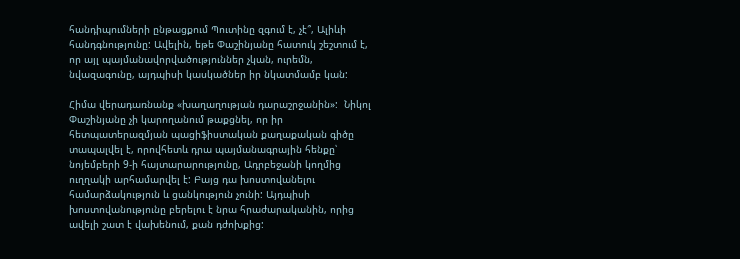հանդիպումների ընթացքում Պուտինը զգում է, չէ՞, Ալիևի հանդգնությունը: Ավելին, եթե Փաշինյանը հատուկ շեշտում է, որ այլ պայմանավորվածություններ չկան, ուրեմն, նվազագունը, այդպիսի կասկածներ իր նկատմամբ կան:

Հիմա վերադառնանք «խաղաղության դարաշրջանին»:  Նիկոլ Փաշինյանը չի կարողանում թաքցնել, որ իր հետպատերազմյան պացիֆիստական քաղաքական գիծը տապալվել է, որովհետև դրա պայմանագրային հենքը՝ նոյեմբերի 9-ի հայտարարությունը, Ադրբեջանի կողմից ուղղակի արհամարվել է: Բայց դա խոստովանելու համարձակություն և ցանկություն չունի: Այդպիսի խոստովանությունը բերելու է նրա հրաժարականին, որից ավելի շատ է վախենում, քան դժոխքից: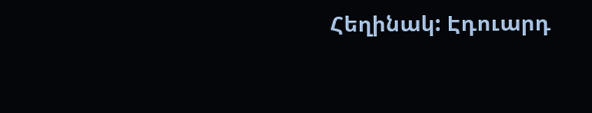Հեղինակ: Էդուարդ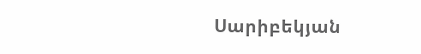Սարիբեկյան